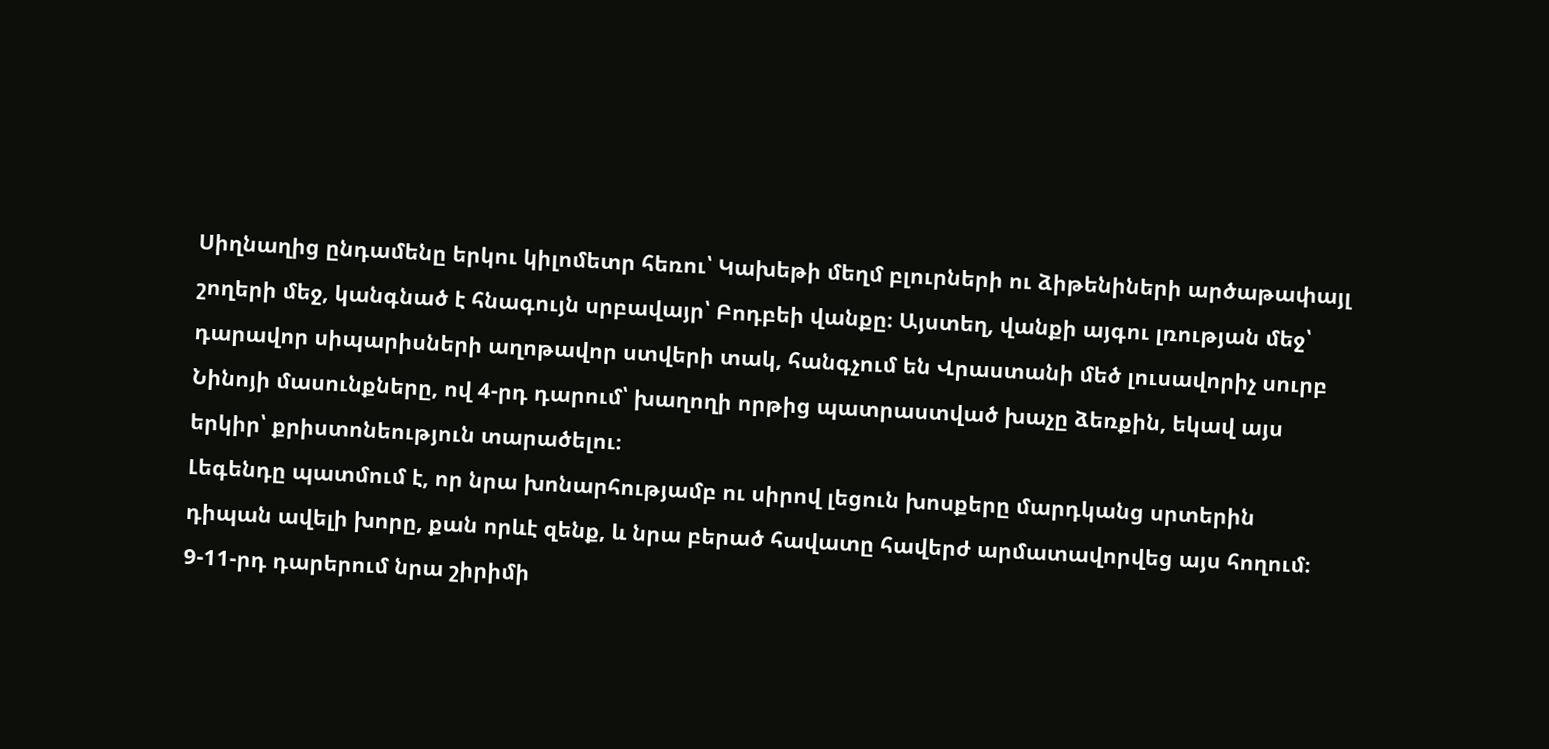Սիղնաղից ընդամենը երկու կիլոմետր հեռու՝ Կախեթի մեղմ բլուրների ու ձիթենիների արծաթափայլ շողերի մեջ, կանգնած է հնագույն սրբավայր՝ Բոդբեի վանքը։ Այստեղ, վանքի այգու լռության մեջ՝ դարավոր սիպարիսների աղոթավոր ստվերի տակ, հանգչում են Վրաստանի մեծ լուսավորիչ սուրբ Նինոյի մասունքները, ով 4-րդ դարում՝ խաղողի որթից պատրաստված խաչը ձեռքին, եկավ այս երկիր՝ քրիստոնեություն տարածելու։
Լեգենդը պատմում է, որ նրա խոնարհությամբ ու սիրով լեցուն խոսքերը մարդկանց սրտերին դիպան ավելի խորը, քան որևէ զենք, և նրա բերած հավատը հավերժ արմատավորվեց այս հողում։ 9-11-րդ դարերում նրա շիրիմի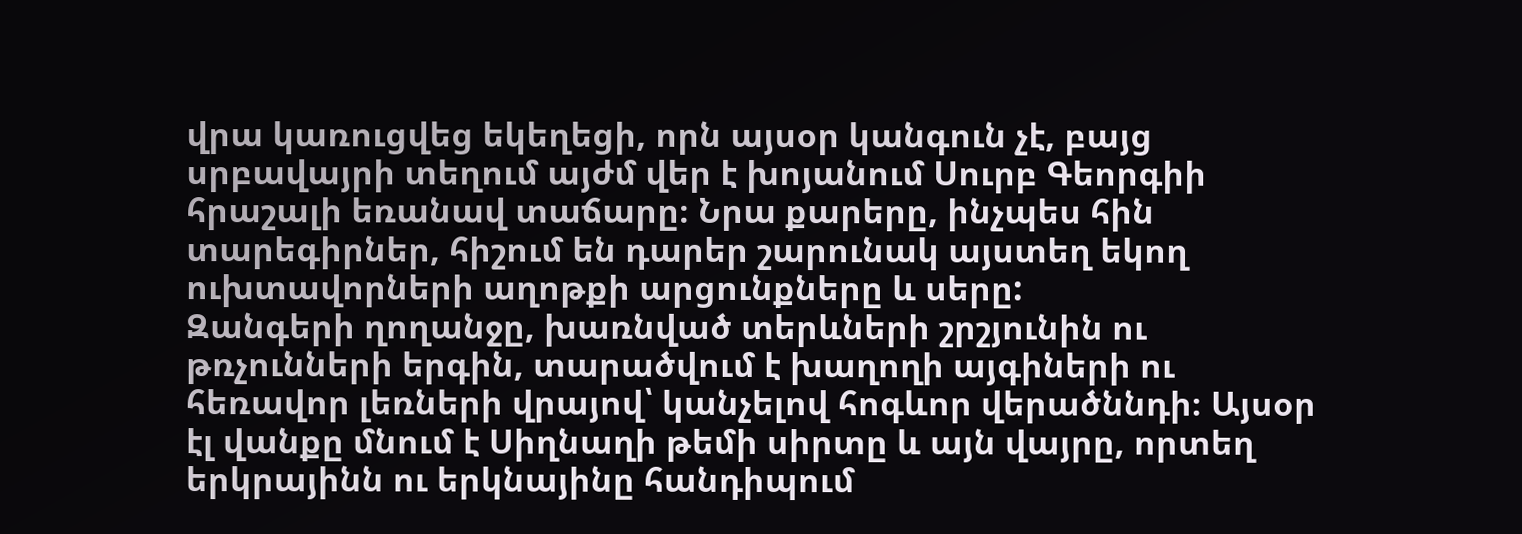վրա կառուցվեց եկեղեցի, որն այսօր կանգուն չէ, բայց սրբավայրի տեղում այժմ վեր է խոյանում Սուրբ Գեորգիի հրաշալի եռանավ տաճարը։ Նրա քարերը, ինչպես հին տարեգիրներ, հիշում են դարեր շարունակ այստեղ եկող ուխտավորների աղոթքի արցունքները և սերը:
Զանգերի ղողանջը, խառնված տերևների շրշյունին ու թռչունների երգին, տարածվում է խաղողի այգիների ու հեռավոր լեռների վրայով՝ կանչելով հոգևոր վերածննդի։ Այսօր էլ վանքը մնում է Սիղնաղի թեմի սիրտը և այն վայրը, որտեղ երկրայինն ու երկնայինը հանդիպում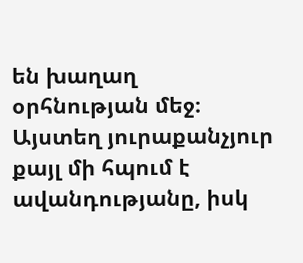են խաղաղ օրհնության մեջ։ Այստեղ յուրաքանչյուր քայլ մի հպում է ավանդությանը, իսկ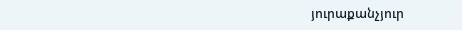յուրաքանչյուր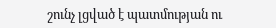շունչ լցված է պատմության ու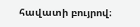հավատի բույրով։